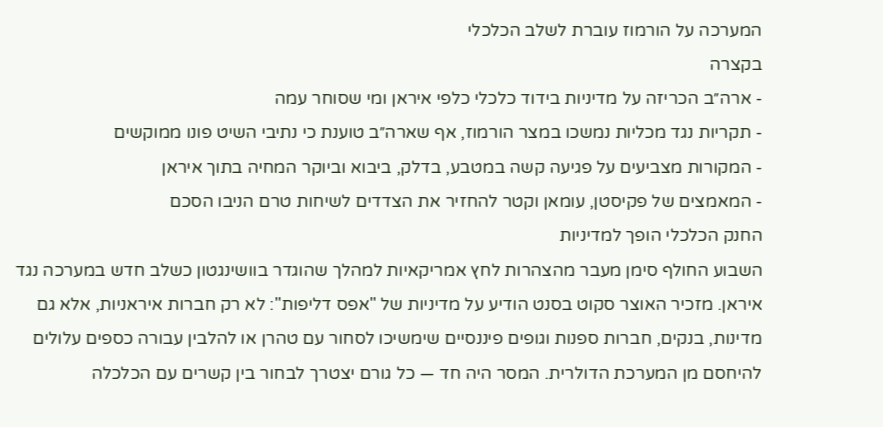המערכה על הורמוז עוברת לשלב הכלכלי
בקצרה
- ארה״ב הכריזה על מדיניות בידוד כלכלי כלפי איראן ומי שסוחר עמה
- תקריות נגד מכליות נמשכו במצר הורמוז, אף שארה״ב טוענת כי נתיבי השיט פונו ממוקשים
- המקורות מצביעים על פגיעה קשה במטבע, בדלק, ביבוא וביוקר המחיה בתוך איראן
- המאמצים של פקיסטן, עומאן וקטר להחזיר את הצדדים לשיחות טרם הניבו הסכם
החנק הכלכלי הופך למדיניות
השבוע החולף סימן מעבר מהצהרות לחץ אמריקאיות למהלך שהוגדר בוושינגטון כשלב חדש במערכה נגד איראן. מזכיר האוצר סקוט בסנט הודיע על מדיניות של "אפס דליפות": לא רק חברות איראניות, אלא גם מדינות, בנקים, חברות ספנות וגופים פיננסיים שימשיכו לסחור עם טהרן או להלבין עבורה כספים עלולים להיחסם מן המערכת הדולרית. המסר היה חד — כל גורם יצטרך לבחור בין קשרים עם הכלכלה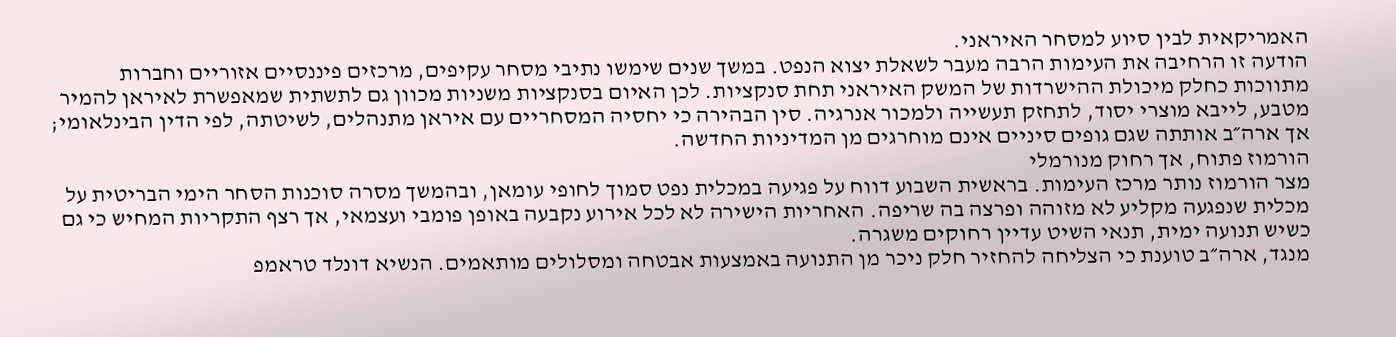האמריקאית לבין סיוע למסחר האיראני.
הודעה זו הרחיבה את העימות הרבה מעבר לשאלת יצוא הנפט. במשך שנים שימשו נתיבי מסחר עקיפים, מרכזים פיננסיים אזוריים וחברות מתווכות כחלק מיכולת ההישרדות של המשק האיראני תחת סנקציות. לכן האיום בסנקציות משניות מכוון גם לתשתית שמאפשרת לאיראן להמיר מטבע, לייבא מוצרי יסוד, לתחזק תעשייה ולמכור אנרגיה. סין הבהירה כי יחסיה המסחריים עם איראן מתנהלים, לשיטתה, לפי הדין הבינלאומי; אך ארה״ב אותתה שגם גופים סיניים אינם מוחרגים מן המדיניות החדשה.
הורמוז פתוח, אך רחוק מנורמלי
מצר הורמוז נותר מרכז העימות. בראשית השבוע דווח על פגיעה במכלית נפט סמוך לחופי עומאן, ובהמשך מסרה סוכנות הסחר הימי הבריטית על מכלית שנפגעה מקליע לא מזוהה ופרצה בה שריפה. האחריות הישירה לא לכל אירוע נקבעה באופן פומבי ועצמאי, אך רצף התקריות המחיש כי גם כשיש תנועה ימית, תנאי השיט עדיין רחוקים משגרה.
מנגד, ארה״ב טוענת כי הצליחה להחזיר חלק ניכר מן התנועה באמצעות אבטחה ומסלולים מותאמים. הנשיא דונלד טראמפ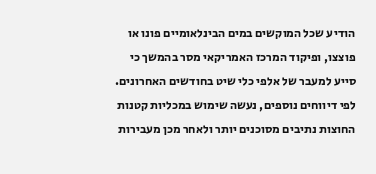הודיע שכל המוקשים במים הבינלאומיים פונו או פוצצו, ופיקוד המרכז האמריקאי מסר בהמשך כי סייע למעבר של אלפי כלי שיט בחודשים האחרונים. לפי דיווחים נוספים, נעשה שימוש במכליות קטנות החוצות נתיבים מסוכנים יותר ולאחר מכן מעבירות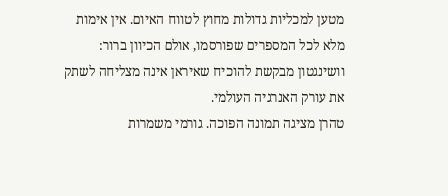מטען למכליות גדולות מחוץ לטווח האיום. אין אימות מלא לכל המספרים שפורסמו, אולם הכיוון ברור: וושינגטון מבקשת להוכיח שאיראן אינה מצליחה לשתק את עורק האנרגיה העולמי.
טהרן מציגה תמונה הפוכה. גורמי משמרות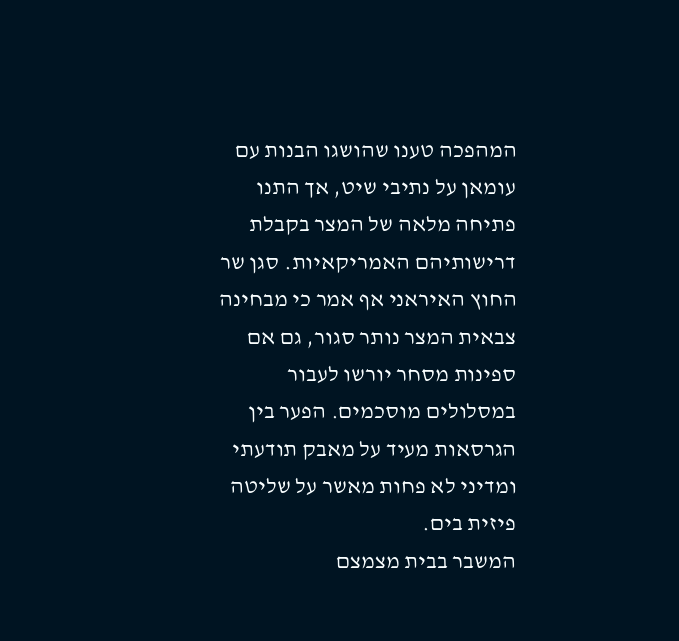המהפכה טענו שהושגו הבנות עם עומאן על נתיבי שיט, אך התנו פתיחה מלאה של המצר בקבלת דרישותיהם האמריקאיות. סגן שר החוץ האיראני אף אמר כי מבחינה צבאית המצר נותר סגור, גם אם ספינות מסחר יורשו לעבור במסלולים מוסכמים. הפער בין הגרסאות מעיד על מאבק תודעתי ומדיני לא פחות מאשר על שליטה פיזית בים.
המשבר בבית מצמצם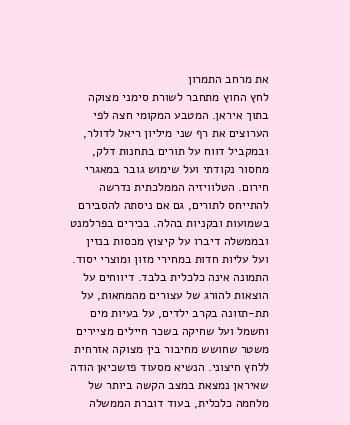את מרחב התמרון
לחץ החוץ מתחבר לשורת סימני מצוקה בתוך איראן. המטבע המקומי חצה לפי הערוצים את רף שני מיליון ריאל לדולר, ובמקביל דווח על תורים בתחנות דלק, מחסור נקודתי ועל שימוש גובר במאגרי חירום. הטלוויזיה הממלכתית נדרשה להתייחס לתורים, גם אם ניסתה להסבירם בשמועות ובקניות בהלה. בכירים בפרלמנט ובממשלה דיברו על קיצוץ מכסות בנזין ועל עליות חדות במחירי מזון ומוצרי יסוד.
התמונה אינה כלכלית בלבד. דיווחים על הוצאות להורג של עצורים מהמחאות, על תת-תזונה בקרב ילדים, על בעיות מים וחשמל ועל שחיקה בשכר חיילים מציירים משטר שחושש מחיבור בין מצוקה אזרחית ללחץ חיצוני. הנשיא מסעוד פזשכיאן הודה שאיראן נמצאת במצב הקשה ביותר של מלחמה כלכלית, בעוד דוברת הממשלה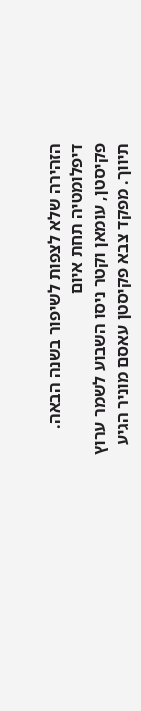הזהירה שלא לצפות לשיפור בשנה הבאה.
דיפלומטיה תחת איום
פקיסטן, עומאן וקטר ניסו השבוע לשמר ערוץ תיווך. מפקד צבא פקיסטן עאסם מוניר הגיע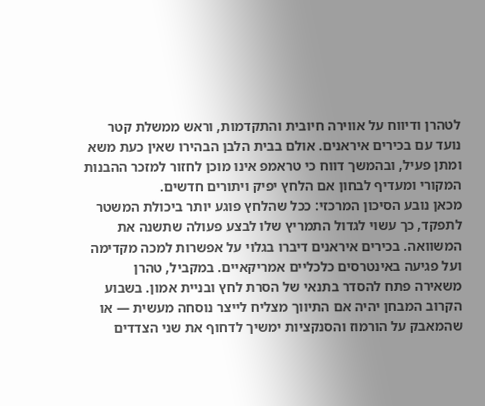לטהרן ודיווח על אווירה חיובית והתקדמות, וראש ממשלת קטר נועד עם בכירים איראנים. אולם בבית הלבן הבהירו שאין כעת משא ומתן פעיל, ובהמשך דווח כי טראמפ אינו מוכן לחזור למזכר ההבנות המקורי ומעדיף לבחון אם הלחץ יפיק ויתורים חדשים.
מכאן נובע הסיכון המרכזי: ככל שהלחץ פוגע יותר ביכולת המשטר לתפקד, כך עשוי לגדול התמריץ שלו לבצע פעולה שתשנה את המשוואה. בכירים איראנים דיברו בגלוי על אפשרות למכה מקדימה ועל פגיעה באינטרסים כלכליים אמריקאיים. במקביל, טהרן משאירה פתח להסדר בתנאי של הסרת לחץ ובניית אמון. בשבוע הקרוב המבחן יהיה אם התיווך מצליח לייצר נוסחה מעשית — או שהמאבק על הורמוז והסנקציות ימשיך לדחוף את שני הצדדים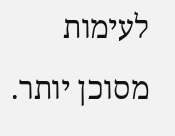לעימות מסוכן יותר.